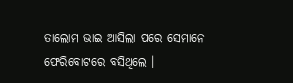ତାଲୋମ ଭାଇ ଆସିଲା ପରେ ସେମାନେ ଫେରିବୋଟରେ ବସିଥିଲେ ।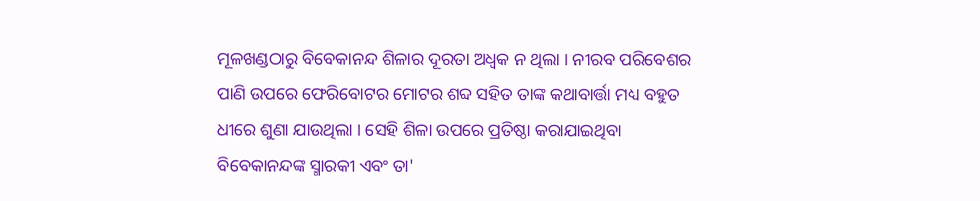ମୂଳଖଣ୍ଡଠାରୁ ବିବେକାନନ୍ଦ ଶିଳାର ଦୂରତା ଅଧ୍ଵକ ନ ଥିଲା । ନୀରବ ପରିବେଶର ପାଣି ଉପରେ ଫେରିବୋଟର ମୋଟର ଶବ୍ଦ ସହିତ ତାଙ୍କ କଥାବାର୍ତ୍ତା ମଧ୍ୟ ବହୁତ ଧୀରେ ଶୁଣା ଯାଉଥିଲା । ସେହି ଶିଳା ଉପରେ ପ୍ରତିଷ୍ଠା କରାଯାଇଥିବା ବିବେକାନନ୍ଦଙ୍କ ସ୍ମାରକୀ ଏବଂ ତା'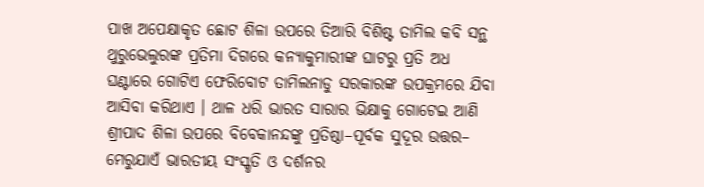ପାଖ ଅପେକ୍ଷାକୃତ ଛୋଟ ଶିଳା ଉପରେ ତିଆରି ବିଶିଷ୍ଟ ତାମିଲ କବି ସନ୍ଥ ଥୁରୁଭେଲୁରଙ୍କ ପ୍ରତିମା ଦିଗରେ କନ୍ୟାକୁମାରୀଙ୍କ ଘାଟରୁ ପ୍ରତି ଅଧ ଘଣ୍ଟାରେ ଗୋଟିଏ ଫେରିବୋଟ ତାମିଲନାଡୁ ସରକାରଙ୍କ ଉପକ୍ରମରେ ଯିବା ଆସିବା କରିଥାଏ । ଥାଳ ଧରି ଭାରତ ସାରାର ଭିକ୍ଷାକୁ ଗୋଟେଇ ଆଣି ଶ୍ରୀପାଦ ଶିଳା ଉପରେ ବିବେକାନନ୍ଦଙ୍କୁ ପ୍ରତିଷ୍ଠା–ପୂର୍ବକ ସୁଦୂର ଉତ୍ତର– ମେରୁଯାଏଁ ଭାରତୀୟ ସଂସ୍କୃତି ଓ ଦର୍ଶନର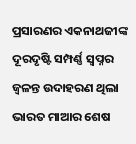ପ୍ରସାରଣର ଏକନାଥଜୀଙ୍କ ଦୂରଦୃଷ୍ଟି ସମ୍ପର୍ଣ୍ଣ ସ୍ବପ୍ନର ଜ୍ବଳନ୍ତ ଉଦାହରଣ ଥିଲା ଭାରତ ମାଆର ଶେଷ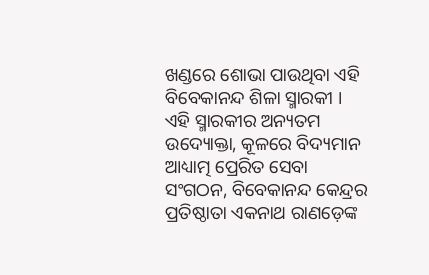ଖଣ୍ଡରେ ଶୋଭା ପାଉଥିବା ଏହି ବିବେକାନନ୍ଦ ଶିଳା ସ୍ମାରକୀ । ଏହି ସ୍ମାରକୀର ଅନ୍ୟତମ ଉଦ୍ୟୋକ୍ତା, କୂଳରେ ବିଦ୍ୟମାନ ଆଧ୍ୟାତ୍ମ ପ୍ରେରିତ ସେବା ସଂଗଠନ, ବିବେକାନନ୍ଦ କେନ୍ଦ୍ରର ପ୍ରତିଷ୍ଠାତା ଏକନାଥ ରାଣଡ଼େଙ୍କ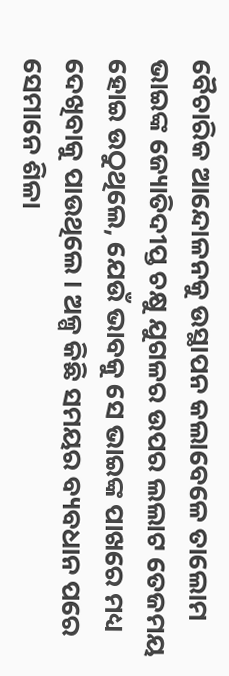ବୈଚାରିକ ଆନ୍ଦୋଳନକୁ ଉସ୍ଥାପନ କଲାବେଳେ ତାଲୋମ ଭାଇଙ୍କ ଜ୍ୟୋତିଦୀପ୍ତ ଚକ୍ଷୁ ଯୁଗଳର ଉପର ଲଲାଟ ତେଜମୟ ହୋଇ ଉଠୁଥିଲେ, ଯେଉଁ ଭାବକୁ ସେ ଭାଇଙ୍କ ପାଖରେ ମଧ୍ୟ ଦେଖିବାକୁ ପାଉଥିଲେ । ଅଳ୍ପ କିଛି ସମୟର ବ୍ୟବଧାନ ପରେ ସେମାନେ ଶିଳା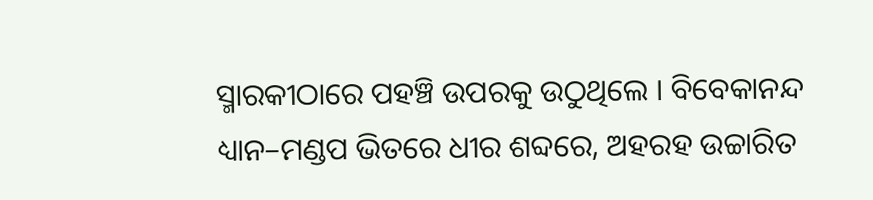ସ୍ମାରକୀଠାରେ ପହଞ୍ଚି ଉପରକୁ ଉଠୁଥିଲେ । ବିବେକାନନ୍ଦ ଧ୍ୟାନ–ମଣ୍ଡପ ଭିତରେ ଧୀର ଶବ୍ଦରେ, ଅହରହ ଉଚ୍ଚାରିତ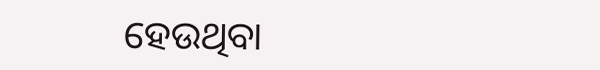ହେଉଥିବା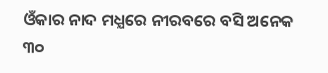ଓଁକାର ନାଦ ମଧ୍ଯରେ ନୀରବରେ ବସି ଅନେକ ୩୦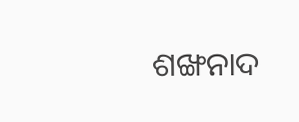ଶଙ୍ଖନାଦ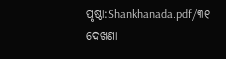ପୃଷ୍ଠା:Shankhanada.pdf/୩୧
ଦେଖଣା